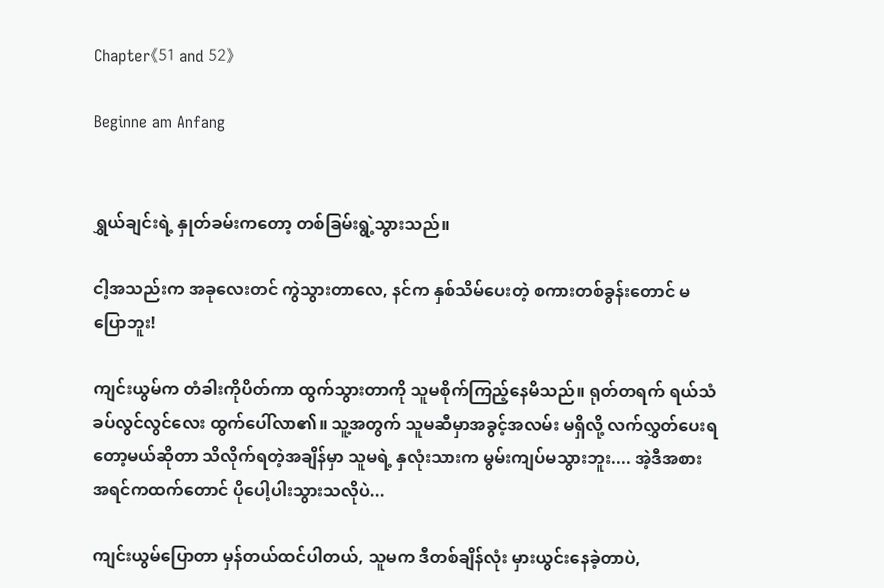Chapter《51 and 52》

Beginne am Anfang


ရွှယ်ချင်းရဲ့ နှုတ်ခမ်းကတော့ တစ်ခြမ်းရွဲ့သွားသည်။

ငါ့အသည်းက အခုလေးတင် ကွဲသွားတာလေ, နင်က နှစ်သိမ်ပေးတဲ့ စကားတစ်ခွန်းတောင် မပြောဘူး!

ကျင်းယွမ်က တံခါးကိုပိတ်ကာ ထွက်သွားတာကို သူမစိုက်ကြည့်နေမိသည်။ ရုတ်တရက် ရယ်သံခပ်လွင်လွင်လေး ထွက်ပေါ်လာ၏။ သူ့အတွက် သူမဆီမှာအခွင့်အလမ်း မရှိလို့ လက်လွှတ်ပေးရတော့မယ်ဆိုတာ သိလိုက်ရတဲ့အချိန်မှာ သူမရဲ့ နှလုံးသားက မွမ်းကျပ်မသွားဘူး.... အဲ့ဒီအစား အရင်ကထက်တောင် ပိုပေါ့ပါးသွားသလိုပဲ...

ကျင်းယွမ်ပြောတာ မှန်တယ်ထင်ပါတယ်, သူမက ဒီတစ်ချိန်လုံး မှားယွင်းနေခဲ့တာပဲ,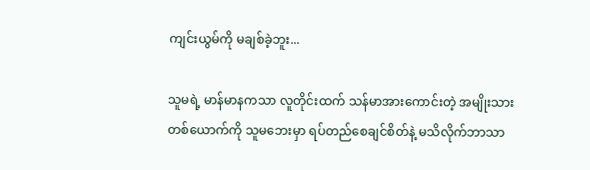ကျင်းယွမ်ကို မချစ်ခဲ့ဘူး...

သူမရဲ့ မာန်မာနကသာ လူတိုင်းထက် သန်မာအားကောင်းတဲ့ အမျိုးသားတစ်ယောက်ကို သူမဘေးမှာ ရပ်တည်စေချင်စိတ်နဲ့ မသိလိုက်ဘာသာ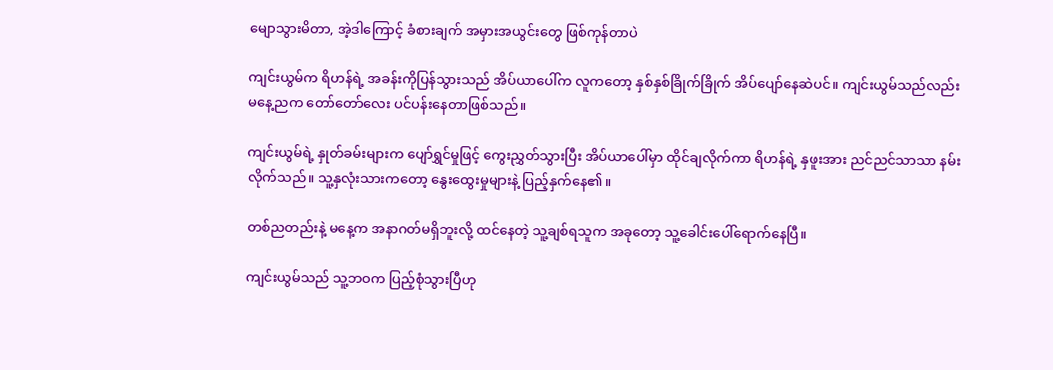မျောသွားမိတာ, အဲ့ဒါကြောင့် ခံစားချက် အမှားအယွင်းတွေ ဖြစ်ကုန်တာပဲ

ကျင်းယွမ်က ရိဟန်ရဲ့ အခန်းကိုပြန်သွားသည် အိပ်ယာပေါ်က လူကတော့ နှစ်နှစ်ခြိုက်ခြိုက် အိပ်ပျော်နေဆဲပင်။ ကျင်းယွမ်သည်လည်း မနေ့ညက တော်တော်လေး ပင်ပန်းနေတာဖြစ်သည်။

ကျင်းယွမ်ရဲ့ နှုတ်ခမ်းများက ပျော်ရွှင်မှုဖြင့် ကွေးညွှတ်သွားပြီး အိပ်ယာပေါ်မှာ ထိုင်ချလိုက်ကာ ရိဟန်ရဲ့ နှဖူးအား ညင်ညင်သာသာ နမ်းလိုက်သည်။ သူ့နှလုံးသားကတော့ နွေးထွေးမှုများနဲ့ ပြည့်နှက်နေ၏။

တစ်ညတည်းနဲ့ မနေ့က အနာဂတ်မရှိဘူးလို့ ထင်နေတဲ့ သူ့ချစ်ရသူက အခုတော့ သူ့ခေါင်းပေါ်ရောက်နေပြီ။

ကျင်းယွမ်သည် သူ့ဘဝက ပြည့်စုံသွားပြီဟု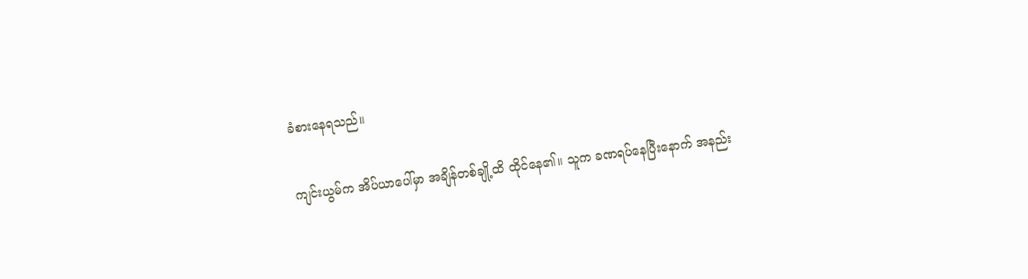ခံစားနေရသည်။

ကျင်းယွမ်က အိပ်ယာပေါ်မှာ အချိန်တစ်ချို့ထိ ထိုင်နေ၏။ သူက ခဏရပ်နေပြီးနောက် အနည်း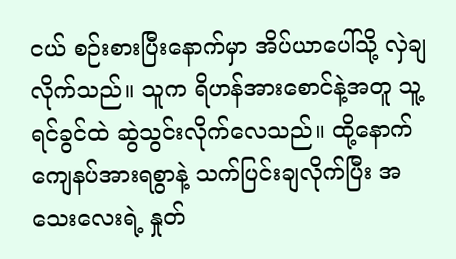ငယ် စဉ်းစားပြီးနောက်မှာ အိပ်ယာပေါ်သို့ လှဲချလိုက်သည်။ သူက ရိဟန်အားစောင်နဲ့အတူ သူ့ရင်ခွင်ထဲ ဆွဲသွင်းလိုက်လေသည်။ ထို့နောက် ကျေနပ်အားရစွာနဲ့ သက်ပြင်းချလိုက်ပြီး အသေးလေးရဲ့ နှုတ်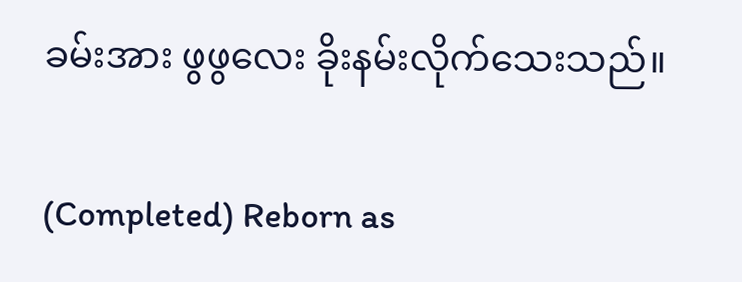ခမ်းအား ဖွဖွလေး ခိုးနမ်းလိုက်သေးသည်။

(Completed) Reborn as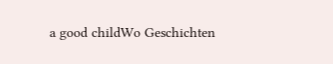a good childWo Geschichten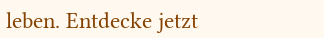leben. Entdecke jetzt